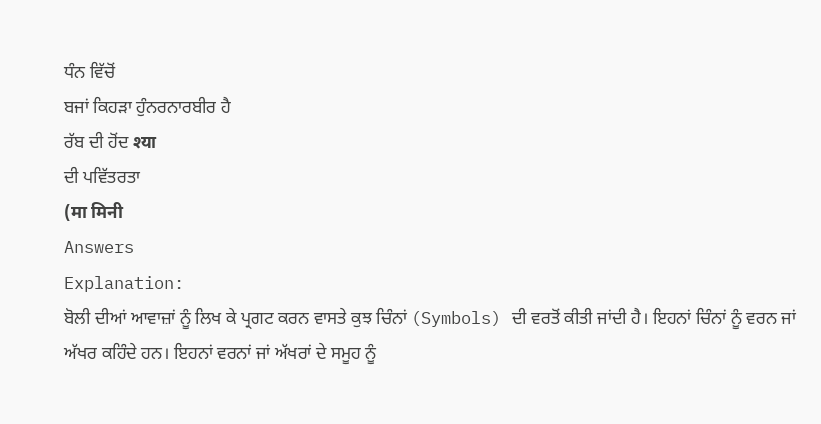ਧੰਨ ਵਿੱਚੋਂ
ਬਜਾਂ ਕਿਹੜਾ ਹੁੰਨਰਨਾਰਬੀਰ ਹੈ
ਰੱਬ ਦੀ ਹੋਂਦ श्या
ਦੀ ਪਵਿੱਤਰਤਾ
(मा मिनी
Answers
Explanation:
ਬੋਲੀ ਦੀਆਂ ਆਵਾਜ਼ਾਂ ਨੂੰ ਲਿਖ ਕੇ ਪ੍ਰਗਟ ਕਰਨ ਵਾਸਤੇ ਕੁਝ ਚਿੰਨਾਂ (Symbols) ਦੀ ਵਰਤੋਂ ਕੀਤੀ ਜਾਂਦੀ ਹੈ। ਇਹਨਾਂ ਚਿੰਨਾਂ ਨੂੰ ਵਰਨ ਜਾਂ ਅੱਖਰ ਕਹਿੰਦੇ ਹਨ। ਇਹਨਾਂ ਵਰਨਾਂ ਜਾਂ ਅੱਖਰਾਂ ਦੇ ਸਮੂਹ ਨੂੰ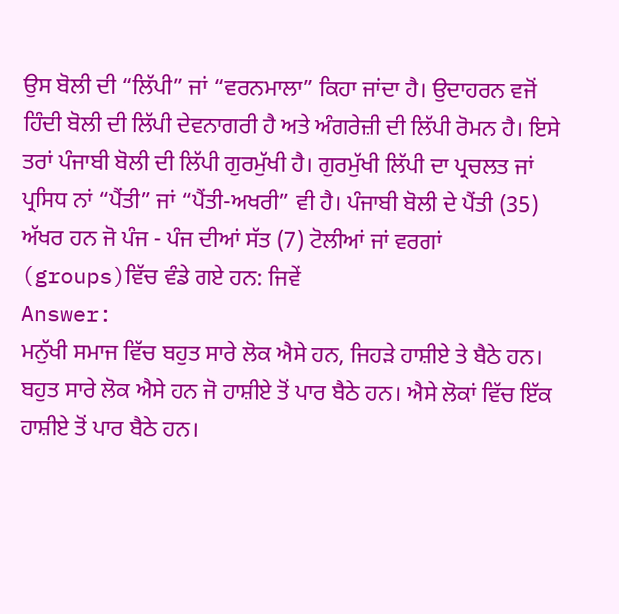ਉਸ ਬੋਲੀ ਦੀ “ਲਿੱਪੀ” ਜਾਂ “ਵਰਨਮਾਲਾ” ਕਿਹਾ ਜਾਂਦਾ ਹੈ। ਉਦਾਹਰਨ ਵਜੋਂ ਹਿੰਦੀ ਬੋਲੀ ਦੀ ਲਿੱਪੀ ਦੇਵਨਾਗਰੀ ਹੈ ਅਤੇ ਅੰਗਰੇਜ਼ੀ ਦੀ ਲਿੱਪੀ ਰੋਮਨ ਹੈ। ਇਸੇ ਤਰਾਂ ਪੰਜਾਬੀ ਬੋਲੀ ਦੀ ਲਿੱਪੀ ਗੁਰਮੁੱਖੀ ਹੈ। ਗੁਰਮੁੱਖੀ ਲਿੱਪੀ ਦਾ ਪ੍ਰਚਲਤ ਜਾਂ ਪ੍ਰਸਿਧ ਨਾਂ “ਪੈਂਤੀ” ਜਾਂ “ਪੈਂਤੀ-ਅਖਰੀ” ਵੀ ਹੈ। ਪੰਜਾਬੀ ਬੋਲੀ ਦੇ ਪੈਂਤੀ (35) ਅੱਖਰ ਹਨ ਜੋ ਪੰਜ - ਪੰਜ ਦੀਆਂ ਸੱਤ (7) ਟੋਲੀਆਂ ਜਾਂ ਵਰਗਾਂ (groups)ਵਿੱਚ ਵੰਡੇ ਗਏ ਹਨ: ਜਿਵੇਂ
Answer:
ਮਨੁੱਖੀ ਸਮਾਜ ਵਿੱਚ ਬਹੁਤ ਸਾਰੇ ਲੋਕ ਐਸੇ ਹਨ, ਜਿਹੜੇ ਹਾਸ਼ੀਏ ਤੇ ਬੈਠੇ ਹਨ। ਬਹੁਤ ਸਾਰੇ ਲੋਕ ਐਸੇ ਹਨ ਜੋ ਹਾਸ਼ੀਏ ਤੋਂ ਪਾਰ ਬੈਠੇ ਹਨ। ਐਸੇ ਲੋਕਾਂ ਵਿੱਚ ਇੱਕ ਹਾਸ਼ੀਏ ਤੋਂ ਪਾਰ ਬੈਠੇ ਹਨ।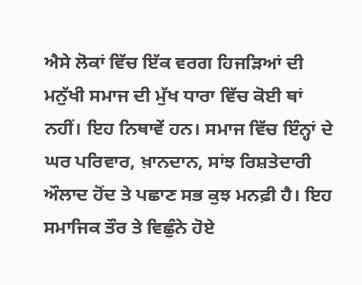ਐਸੇ ਲੋਕਾਂ ਵਿੱਚ ਇੱਕ ਵਰਗ ਹਿਜੜਿਆਂ ਦੀ ਮਨੁੱਖੀ ਸਮਾਜ ਦੀ ਮੁੱਖ ਧਾਰਾ ਵਿੱਚ ਕੋਈ ਥਾਂ ਨਹੀਂ। ਇਹ ਨਿਥਾਵੇਂ ਹਨ। ਸਮਾਜ ਵਿੱਚ ਇੰਨ੍ਹਾਂ ਦੇ ਘਰ ਪਰਿਵਾਰ, ਖ਼ਾਨਦਾਨ, ਸਾਂਝ ਰਿਸ਼ਤੇਦਾਰੀ ਔਲਾਦ ਹੋਂਦ ਤੇ ਪਛਾਣ ਸਭ ਕੁਝ ਮਨਫ਼ੀ ਹੈ। ਇਹ ਸਮਾਜਿਕ ਤੌਰ ਤੇ ਵਿਛੁੰਨੇ ਹੋਏ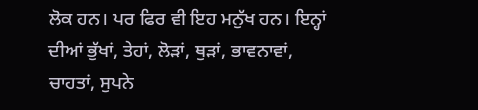ਲੋਕ ਹਨ। ਪਰ ਫਿਰ ਵੀ ਇਹ ਮਨੁੱਖ ਹਨ। ਇਨ੍ਹਾਂ ਦੀਆਂ ਭੁੱਖਾਂ, ਤੇਹਾਂ, ਲੋੜਾਂ, ਥੁੜਾਂ, ਭਾਵਨਾਵਾਂ, ਚਾਹਤਾਂ, ਸੁਪਨੇ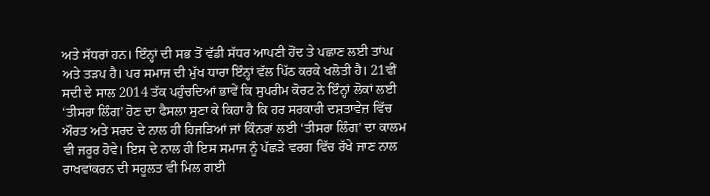ਅਤੇ ਸੱਧਰਾਂ ਹਨ। ਇੰਨ੍ਹਾਂ ਦੀ ਸਭ ਤੋਂ ਵੱਡੀ ਸੱਧਰ ਆਪਣੀ ਹੋਂਦ ਤੇ ਪਛਾਣ ਲਈ ਤਾਂਘ ਅਤੇ ਤੜਪ ਹੈ। ਪਰ ਸਮਾਜ ਦੀ ਮੁੱਖ ਧਾਰਾ ਇੰਨ੍ਹਾਂ ਵੱਲ ਪਿੱਠ ਕਰਕੇ ਖਲੋਤੀ ਹੈ। 21ਵੀਂ ਸਦੀ ਦੇ ਸਾਲ 2014 ਤੱਕ ਪਹੁੰਚਦਿਆਂ ਭਾਵੇਂ ਕਿ ਸੁਪਰੀਮ ਕੋਰਟ ਨੇ ਇੰਨ੍ਹਾਂ ਲੋਕਾਂ ਲਈ ‘ਤੀਸਰਾ ਲਿੰਗ’ ਹੋਣ ਦਾ ਫੈਸਲਾ ਸੁਣਾ ਕੇ ਕਿਹਾ ਹੈ ਕਿ ਹਰ ਸਰਕਾਰੀ ਦਸ਼ਤਾਵੇਜ਼ ਵਿੱਚ ਔਰਤ ਅਤੇ ਸਰਦ ਦੇ ਨਾਲ ਹੀ ਹਿਜੜਿਆਂ ਜਾਂ ਕਿੰਨਰਾਂ ਲਈ ‘ਤੀਸਰਾ ਲਿੰਗ’ ਦਾ ਕਾਲਮ ਵੀ ਜਰੂਰ ਹੋਵੇ। ਇਸ ਦੇ ਨਾਲ ਹੀ ਇਸ ਸਮਾਜ ਨੂੰ ਪੱਛੜੇ ਵਰਗ ਵਿੱਚ ਰੱਖੇ ਜਾਣ ਨਾਲ ਰਾਖਵਾਂਕਰਨ ਦੀ ਸਹੂਲਤ ਵੀ ਮਿਲ ਗਈ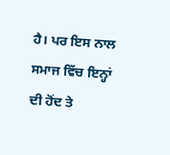ਹੈ। ਪਰ ਇਸ ਨਾਲ ਸਮਾਜ ਵਿੱਚ ਇਨ੍ਹਾਂ ਦੀ ਹੋਂਦ ਤੇ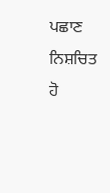ਪਛਾਣ ਨਿਸ਼ਚਿਤ ਹੋ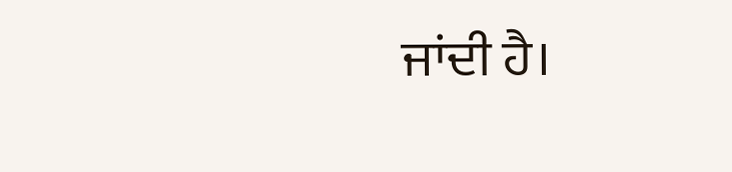ਜਾਂਦੀ ਹੈ।